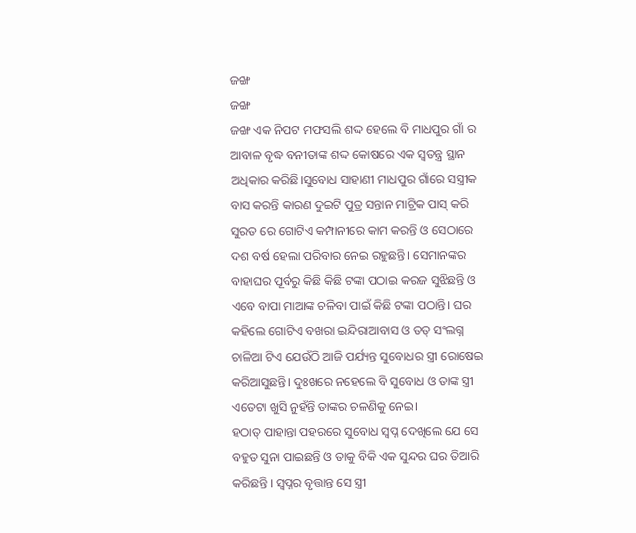ଜଙ୍ଖ
ଜଙ୍ଖ
ଜଙ୍ଖ ଏକ ନିପଟ ମଫସଲି ଶଦ୍ଦ ହେଲେ ବି ମାଧପୁର ଗାଁ ର ଆବାଳ ବୃଦ୍ଧ ବନୀତାଙ୍କ ଶଦ୍ଦ କୋଷରେ ଏକ ସ୍ବତନ୍ତ୍ର ସ୍ଥାନ ଅଧିକାର କରିଛି।ସୁବୋଧ ସାହାଣୀ ମାଧପୁର ଗାଁରେ ସସ୍ତ୍ରୀକ ବାସ କରନ୍ତି କାରଣ ଦୁଇଟି ପୁତ୍ର ସନ୍ତାନ ମାଟ୍ରିକ ପାସ୍ କରି ସୁରତ ରେ ଗୋଟିଏ କମ୍ପାନୀରେ କାମ କରନ୍ତି ଓ ସେଠାରେ ଦଶ ବର୍ଷ ହେଲା ପରିବାର ନେଇ ରହୁଛନ୍ତି। ସେମାନଙ୍କର ବାହାଘର ପୂର୍ବରୁ କିଛି କିଛି ଟଙ୍କା ପଠାଇ କରଜ ସୁଝିଛନ୍ତି ଓ ଏବେ ବାପା ମାଆଙ୍କ ଚଳିବା ପାଇଁ କିଛି ଟଙ୍କା ପଠାନ୍ତି। ଘର କହିଲେ ଗୋଟିଏ ବଖରା ଇନ୍ଦିରାଆବାସ ଓ ତତ୍ ସଂଲଗ୍ନ ଚାଳିଆ ଟିଏ ଯେଉଁଠି ଆଜି ପର୍ଯ୍ୟନ୍ତ ସୁବୋଧର ସ୍ତ୍ରୀ ରୋଷେଇ କରିଆସୁଛନ୍ତି। ଦୁଃଖରେ ନହେଲେ ବି ସୁବୋଧ ଓ ତାଙ୍କ ସ୍ତ୍ରୀ ଏତେଟା ଖୁସି ନୁହଁନ୍ତି ତାଙ୍କର ଚଳଣିକୁ ନେଇ।
ହଠାତ୍ ପାହାନ୍ତା ପହରରେ ସୁବୋଧ ସ୍ବପ୍ନ ଦେଖିଲେ ଯେ ସେ ବହୁତ ସୁନା ପାଇଛନ୍ତି ଓ ତାକୁ ବିକି ଏକ ସୁନ୍ଦର ଘର ତିଆରି କରିଛନ୍ତି । ସ୍ବପ୍ନର ବୃତ୍ତାନ୍ତ ସେ ସ୍ତ୍ରୀ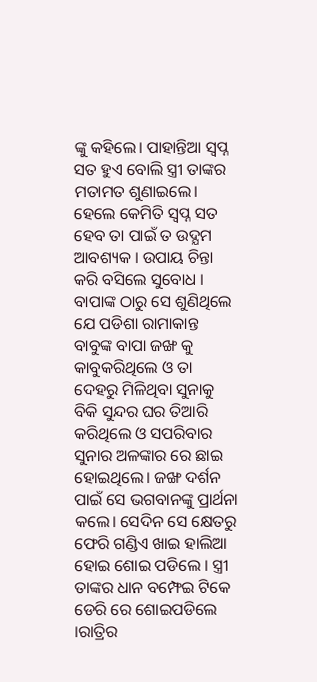ଙ୍କୁ କହିଲେ। ପାହାନ୍ତିଆ ସ୍ବପ୍ନ ସତ ହୁଏ ବୋଲି ସ୍ତ୍ରୀ ତାଙ୍କର ମତାମତ ଶୁଣାଇଲେ। ହେଲେ କେମିତି ସ୍ବପ୍ନ ସତ ହେବ ତା ପାଇଁ ତ ଉଦ୍ଯମ ଆବଶ୍ୟକ । ଉପାୟ ଚିନ୍ତା କରି ବସିଲେ ସୁବୋଧ । ବାପାଙ୍କ ଠାରୁ ସେ ଶୁଣିଥିଲେ ଯେ ପଡିଶା ରାମାକାନ୍ତ ବାବୁଙ୍କ ବାପା ଜଙ୍ଖ କୁ କାବୁକରିଥିଲେ ଓ ତା ଦେହରୁ ମିଳିଥିବା ସୁନାକୁ ବିକି ସୁନ୍ଦର ଘର ତିଆରି କରିଥିଲେ ଓ ସପରିବାର ସୁନାର ଅଳଙ୍କାର ରେ ଛାଇ ହୋଇଥିଲେ। ଜଙ୍ଖ ଦର୍ଶନ ପାଇଁ ସେ ଭଗବାନଙ୍କୁ ପ୍ରାର୍ଥନା କଲେ। ସେଦିନ ସେ କ୍ଷେତରୁ ଫେରି ଗଣ୍ଡିଏ ଖାଇ ହାଲିଆ ହୋଇ ଶୋଇ ପଡିଲେ । ସ୍ତ୍ରୀ ତାଙ୍କର ଧାନ ବମ୍ଫେଇ ଟିକେ ଡେରି ରେ ଶୋଇପଡିଲେ ।ରାତ୍ରିର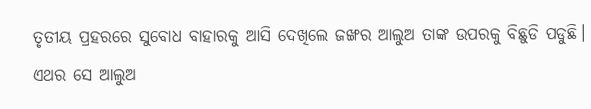ତୃତୀୟ ପ୍ରହରରେ ସୁବୋଧ ବାହାରକୁ ଆସି ଦେଖିଲେ ଜଙ୍ଖର ଆଲୁଅ ତାଙ୍କ ଉପରକୁ ବିଛୁଡି ପଡୁଛି। ଏଥର ସେ ଆଲୁଅ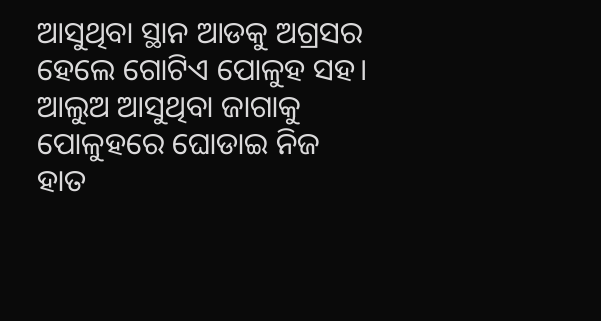ଆସୁଥିବା ସ୍ଥାନ ଆଡକୁ ଅଗ୍ରସର ହେଲେ ଗୋଟିଏ ପୋଳୁହ ସହ।
ଆଲୁଅ ଆସୁଥିବା ଜାଗାକୁ ପୋଳୁହରେ ଘୋଡାଇ ନିଜ ହାତ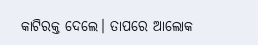କାଟିରକ୍ତ ଦେଲେ। ତାପରେ ଆଲୋକ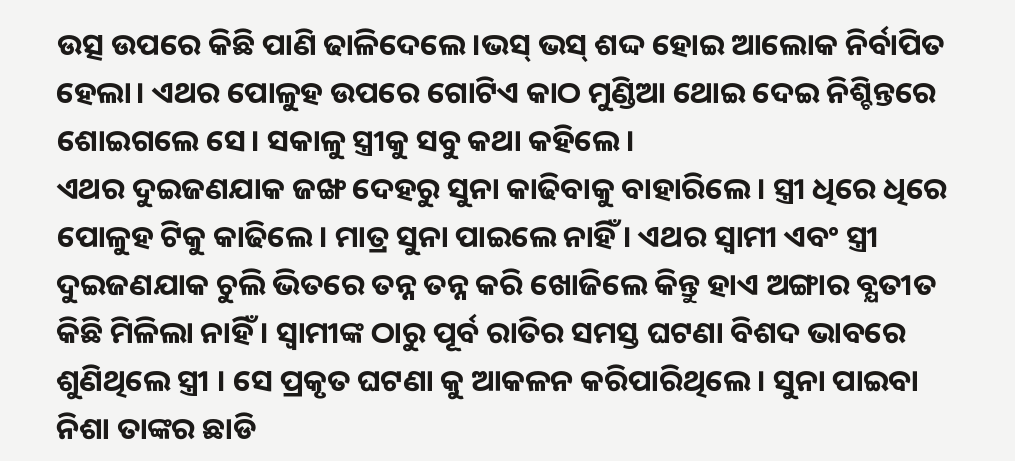ଉତ୍ସ ଉପରେ କିଛି ପାଣି ଢାଳିଦେଲେ।ଭସ୍ ଭସ୍ ଶଦ୍ଦ ହୋଇ ଆଲୋକ ନିର୍ବାପିତ ହେଲା। ଏଥର ପୋଳୁହ ଉପରେ ଗୋଟିଏ କାଠ ମୁଣ୍ଡିଆ ଥୋଇ ଦେଇ ନିଶ୍ଚିନ୍ତରେ ଶୋଇଗଲେ ସେ। ସକାଳୁ ସ୍ତ୍ରୀକୁ ସବୁ କଥା କହିଲେ।
ଏଥର ଦୁଇଜଣଯାକ ଜଙ୍ଖ ଦେହରୁ ସୁନା କାଢିବାକୁ ବାହାରିଲେ। ସ୍ତ୍ରୀ ଧିରେ ଧିରେ ପୋଳୁହ ଟିକୁ କାଢିଲେ। ମାତ୍ର ସୁନା ପାଇଲେ ନାହିଁ । ଏଥର ସ୍ବାମୀ ଏବଂ ସ୍ତ୍ରୀ ଦୁଇଜଣଯାକ ଚୁଲି ଭିତରେ ତନ୍ନ ତନ୍ନ କରି ଖୋଜିଲେ କିନ୍ତୁ ହାଏ ଅଙ୍ଗାର ବ୍ଯତୀତ କିଛି ମିଳିଲା ନାହିଁ । ସ୍ବାମୀଙ୍କ ଠାରୁ ପୂର୍ବ ରାତିର ସମସ୍ତ ଘଟଣା ବିଶଦ ଭାବରେ ଶୁଣିଥିଲେ ସ୍ତ୍ରୀ । ସେ ପ୍ରକୃତ ଘଟଣା କୁ ଆକଳନ କରିପାରିଥିଲେ। ସୁନା ପାଇବା ନିଶା ତାଙ୍କର ଛାଡି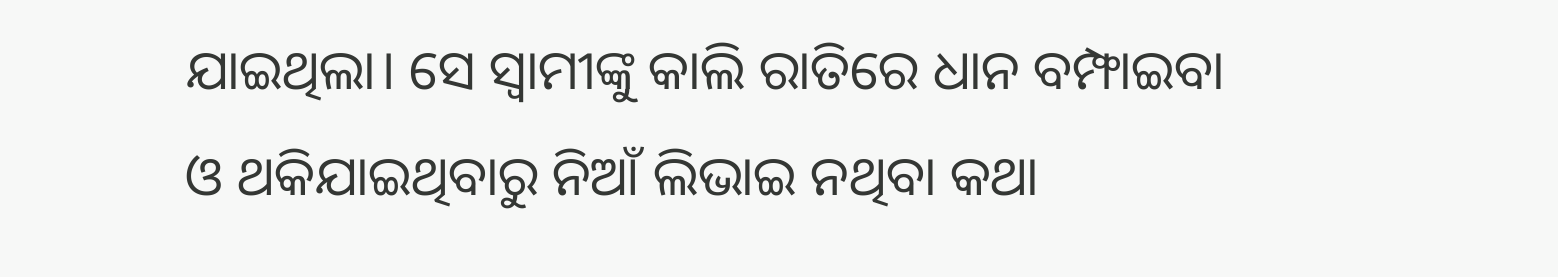ଯାଇଥିଲା। ସେ ସ୍ବାମୀଙ୍କୁ କାଲି ରାତିରେ ଧାନ ବମ୍ଫାଇବା ଓ ଥକିଯାଇଥିବାରୁ ନିଆଁ ଲିଭାଇ ନଥିବା କଥା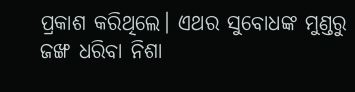ପ୍ରକାଶ କରିଥିଲେ। ଏଥର ସୁବୋଧଙ୍କ ମୁଣ୍ଡରୁ ଜଙ୍ଖ ଧରିବା ନିଶା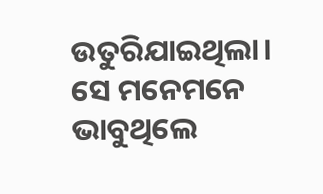ଉତୁରିଯାଇଥିଲା।
ସେ ମନେମନେ ଭାବୁଥିଲେ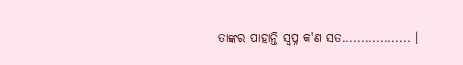ତାଙ୍କର ପାହାନ୍ତି ସ୍ବପ୍ନ କ'ଣ ସତ.................. ।